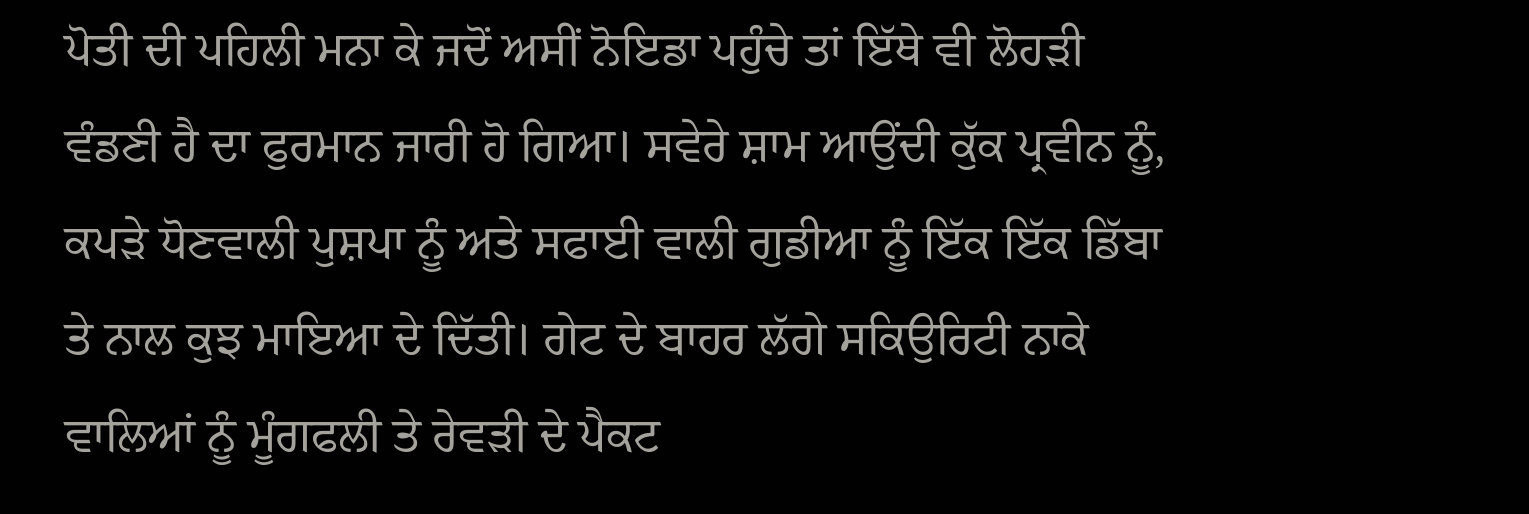ਪੋਤੀ ਦੀ ਪਹਿਲੀ ਮਨਾ ਕੇ ਜਦੋਂ ਅਸੀਂ ਨੋਇਡਾ ਪਹੁੰਚੇ ਤਾਂ ਇੱਥੇ ਵੀ ਲੋਹੜੀ ਵੰਡਣੀ ਹੈ ਦਾ ਫੁਰਮਾਨ ਜਾਰੀ ਹੋ ਗਿਆ। ਸਵੇਰੇ ਸ਼ਾਮ ਆਉਂਦੀ ਕੁੱਕ ਪ੍ਰਵੀਨ ਨੂੰ, ਕਪੜੇ ਧੋਣਵਾਲੀ ਪੁਸ਼ਪਾ ਨੂੰ ਅਤੇ ਸਫਾਈ ਵਾਲੀ ਗੁਡੀਆ ਨੂੰ ਇੱਕ ਇੱਕ ਡਿੱਬਾ ਤੇ ਨਾਲ ਕੁਝ ਮਾਇਆ ਦੇ ਦਿੱਤੀ। ਗੇਟ ਦੇ ਬਾਹਰ ਲੱਗੇ ਸਕਿਉਰਿਟੀ ਨਾਕੇ ਵਾਲਿਆਂ ਨੂੰ ਮੂੰਗਫਲੀ ਤੇ ਰੇਵੜੀ ਦੇ ਪੈਕਟ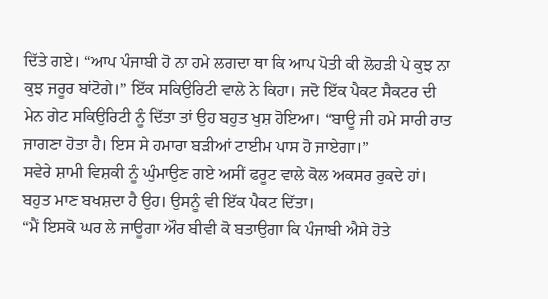ਦਿੱਤੇ ਗਏ। “ਆਪ ਪੰਜਾਬੀ ਹੋ ਨਾ ਹਮੇ ਲਗਦਾ ਥਾ ਕਿ ਆਪ ਪੋਤੀ ਕੀ ਲੋਹੜੀ ਪੇ ਕੁਝ ਨਾ ਕੁਝ ਜਰੂਰ ਬਾਂਟੋਗੇ।” ਇੱਕ ਸਕਿਉਰਿਟੀ ਵਾਲੇ ਨੇ ਕਿਹਾ। ਜਦੋ ਇੱਕ ਪੈਕਟ ਸੈਕਟਰ ਦੀ ਮੇਨ ਗੇਟ ਸਕਿਉਰਿਟੀ ਨੂੰ ਦਿੱਤਾ ਤਾਂ ਉਹ ਬਹੁਤ ਖੁਸ਼ ਹੋਇਆ। “ਬਾਊ ਜੀ ਹਮੇ ਸਾਰੀ ਰਾਤ ਜਾਗਣਾ ਹੋਤਾ ਹੈ। ਇਸ ਸੇ ਹਮਾਰਾ ਬੜੀਆਂ ਟਾਈਮ ਪਾਸ ਹੋ ਜਾਏਗਾ।”
ਸਵੇਰੇ ਸ਼ਾਮੀ ਵਿਸ਼ਕੀ ਨੂੰ ਘੁੰਮਾਉਣ ਗਏ ਅਸੀਂ ਫਰੂਟ ਵਾਲੇ ਕੋਲ ਅਕਸਰ ਰੁਕਦੇ ਹਾਂ। ਬਹੁਤ ਮਾਣ ਬਖਸ਼ਦਾ ਹੈ ਉਹ। ਉਸਨੂੰ ਵੀ ਇੱਕ ਪੈਕਟ ਦਿੱਤਾ।
“ਮੈਂ ਇਸਕੋ ਘਰ ਲੇ ਜਾਊਗਾ ਔਰ ਬੀਵੀ ਕੋ ਬਤਾਉਗਾ ਕਿ ਪੰਜਾਬੀ ਐਸੇ ਹੋਤੇ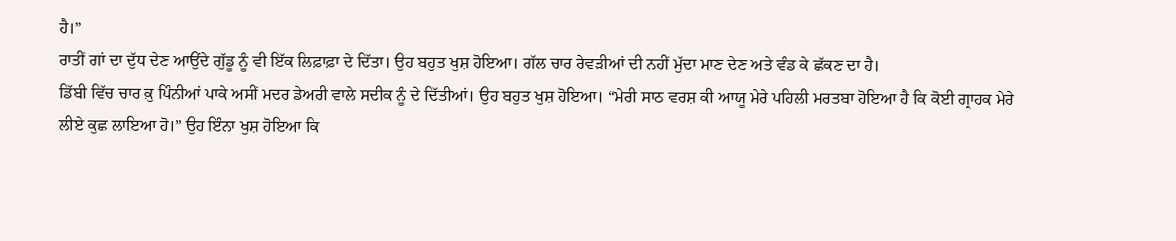ਹੈ।”
ਰਾਤੀਂ ਗਾਂ ਦਾ ਦੁੱਧ ਦੇਣ ਆਉਂਦੇ ਗੁੱਡੂ ਨੂੰ ਵੀ ਇੱਕ ਲਿਫ਼ਾਫ਼ਾ ਦੇ ਦਿੱਤਾ। ਉਹ ਬਹੁਤ ਖੁਸ਼ ਹੋਇਆ। ਗੱਲ ਚਾਰ ਰੇਵੜੀਆਂ ਦੀ ਨਹੀਂ ਮੁੱਦਾ ਮਾਣ ਦੇਣ ਅਤੇ ਵੰਡ ਕੇ ਛੱਕਣ ਦਾ ਹੈ।
ਡਿੱਬੀ ਵਿੱਚ ਚਾਰ ਕ਼ੁ ਪਿੰਨੀਆਂ ਪਾਕੇ ਅਸੀਂ ਮਦਰ ਡੇਅਰੀ ਵਾਲੇ ਸਦੀਕ ਨੂੰ ਦੇ ਦਿੱਤੀਆਂ। ਉਹ ਬਹੁਤ ਖੁਸ਼ ਹੋਇਆ। “ਮੇਰੀ ਸਾਠ ਵਰਸ਼ ਕੀ ਆਯੂ ਮੇਰੇ ਪਹਿਲੀ ਮਰਤਬਾ ਹੋਇਆ ਹੈ ਕਿ ਕੋਈ ਗ੍ਰਾਹਕ ਮੇਰੇ ਲੀਏ ਕੁਛ ਲਾਇਆ ਹੋ।” ਉਹ ਇੰਨਾ ਖੁਸ਼ ਹੋਇਆ ਕਿ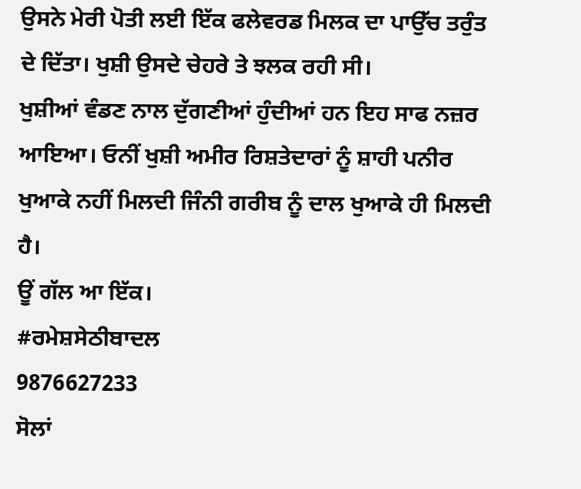ਉਸਨੇ ਮੇਰੀ ਪੋਤੀ ਲਈ ਇੱਕ ਫਲੇਵਰਡ ਮਿਲਕ ਦਾ ਪਾਉੱਚ ਤਰੁੰਤ ਦੇ ਦਿੱਤਾ। ਖੁਸ਼ੀ ਉਸਦੇ ਚੇਹਰੇ ਤੇ ਝਲਕ ਰਹੀ ਸੀ।
ਖੁਸ਼ੀਆਂ ਵੰਡਣ ਨਾਲ ਦੁੱਗਣੀਆਂ ਹੁੰਦੀਆਂ ਹਨ ਇਹ ਸਾਫ ਨਜ਼ਰ ਆਇਆ। ਓਨੀਂ ਖੁਸ਼ੀ ਅਮੀਰ ਰਿਸ਼ਤੇਦਾਰਾਂ ਨੂੰ ਸ਼ਾਹੀ ਪਨੀਰ ਖੁਆਕੇ ਨਹੀਂ ਮਿਲਦੀ ਜਿੰਨੀ ਗਰੀਬ ਨੂੰ ਦਾਲ ਖੁਆਕੇ ਹੀ ਮਿਲਦੀ ਹੈ।
ਊਂ ਗੱਲ ਆ ਇੱਕ।
#ਰਮੇਸ਼ਸੇਠੀਬਾਦਲ
9876627233
ਸੋਲਾਂ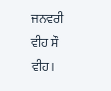ਜਨਵਰੀ ਵੀਹ ਸੌ ਵੀਹ।